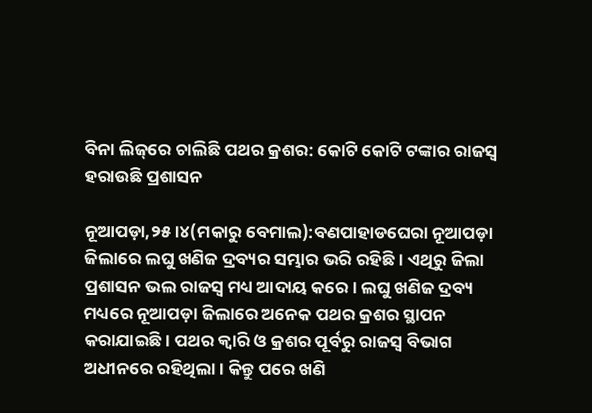ବିନା ଲିଜ୍‌ରେ ଚାଲିଛି ପଥର କ୍ରଶର: କୋଟି କୋଟି ଟଙ୍କାର ରାଜସ୍ବ ହରାଉଛି ପ୍ରଶାସନ

ନୂଆପଡ଼ା,୨୫।୪(ମକାରୁ ବେମାଲ):ବଣପାହାଡଘେରା ନୂଆପଡ଼ା ଜିଲାରେ ଲଘୁ ଖଣିଜ ଦ୍ରବ୍ୟର ସମ୍ଭାର ଭରି ରହିଛି। ଏଥିରୁ ଜିଲା ପ୍ରଶାସନ ଭଲ ରାଜସ୍ବ ମଧ୍ୟ ଆଦାୟ କରେ। ଲଘୁ ଖଣିଜ ଦ୍ରବ୍ୟ ମଧ୍ୟରେ ନୂଆପଡ଼ା ଜିଲାରେ ଅନେକ ପଥର କ୍ରଶର ସ୍ଥାପନ କରାଯାଇଛି। ପଥର କ୍ୱାରି ଓ କ୍ରଶର ପୂର୍ବରୁ ରାଜସ୍ବ ବିଭାଗ ଅଧୀନରେ ରହିଥିଲା। କିନ୍ତୁ ପରେ ଖଣି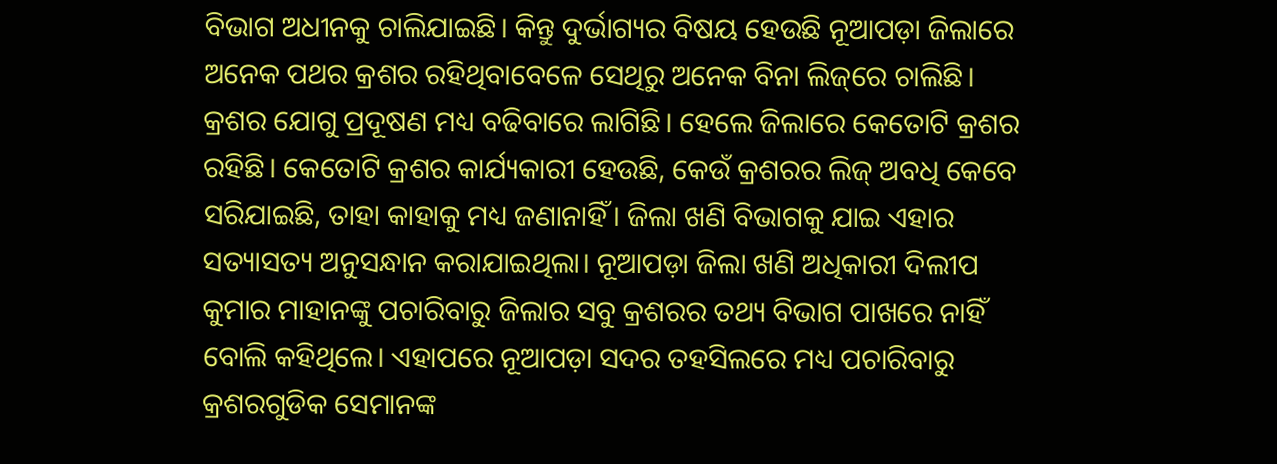ବିଭାଗ ଅଧୀନକୁ ଚାଲିଯାଇଛି। କିନ୍ତୁ ଦୁର୍ଭାଗ୍ୟର ବିଷୟ ହେଉଛି ନୂଆପଡ଼ା ଜିଲାରେ ଅନେକ ପଥର କ୍ରଶର ରହିଥିବାବେଳେ ସେଥିରୁ ଅନେକ ବିନା ଲିଜ୍‌ରେ ଚାଲିଛି। କ୍ରଶର ଯୋଗୁ ପ୍ରଦୂଷଣ ମଧ୍ୟ ବଢିବାରେ ଲାଗିଛି। ହେଲେ ଜିଲାରେ କେତୋଟି କ୍ରଶର ରହିଛି। କେତୋଟି କ୍ରଶର କାର୍ଯ୍ୟକାରୀ ହେଉଛି, କେଉଁ କ୍ରଶରର ଲିଜ୍‌ ଅବଧି କେବେ ସରିଯାଇଛି, ତାହା କାହାକୁ ମଧ୍ୟ ଜଣାନାହିଁ। ଜିଲା ଖଣି ବିଭାଗକୁ ଯାଇ ଏହାର ସତ୍ୟାସତ୍ୟ ଅନୁସନ୍ଧାନ କରାଯାଇଥିଲା। ନୂଆପଡ଼ା ଜିଲା ଖଣି ଅଧିକାରୀ ଦିଲୀପ କୁମାର ମାହାନଙ୍କୁ ପଚାରିବାରୁ ଜିଲାର ସବୁ କ୍ରଶରର ତଥ୍ୟ ବିଭାଗ ପାଖରେ ନାହିଁ ବୋଲି କହିଥିଲେ। ଏହାପରେ ନୂଆପଡ଼ା ସଦର ତହସିଲରେ ମଧ୍ୟ ପଚାରିବାରୁ କ୍ରଶରଗୁଡିକ ସେମାନଙ୍କ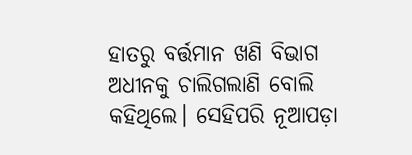ହାତରୁ ବର୍ତ୍ତମାନ ଖଣି ବିଭାଗ ଅଧୀନକୁ ଚାଲିଗଲାଣି ବୋଲି କହିଥିଲେ। ସେହିପରି ନୂଆପଡ଼ା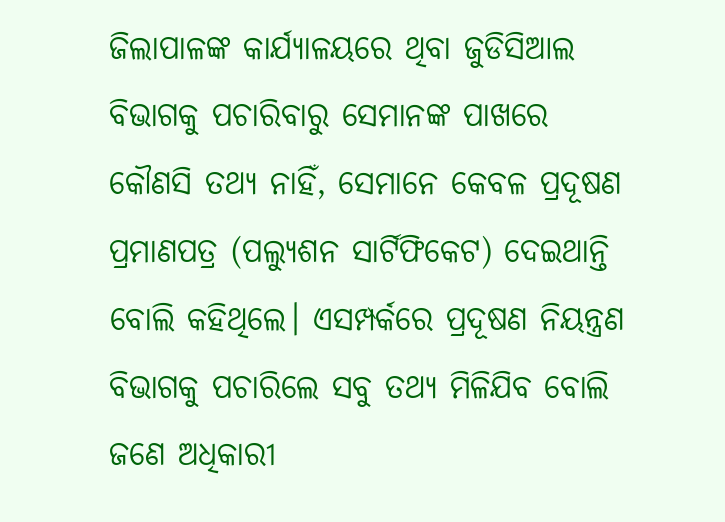ଜିଲାପାଳଙ୍କ କାର୍ଯ୍ୟାଳୟରେ ଥିବା ଜୁଡିସିଆଲ ବିଭାଗକୁ ପଚାରିବାରୁ ସେମାନଙ୍କ ପାଖରେ କୌଣସି ତଥ୍ୟ ନାହିଁ, ସେମାନେ କେବଳ ପ୍ରଦୂଷଣ ପ୍ରମାଣପତ୍ର (ପଲ୍ୟୁଶନ ସାର୍ଟିଫିକେଟ) ଦେଇଥାନ୍ତି ବୋଲି କହିଥିଲେ। ଏସମ୍ପର୍କରେ ପ୍ରଦୂଷଣ ନିୟନ୍ତ୍ରଣ ବିଭାଗକୁ ପଚାରିଲେ ସବୁ ତଥ୍ୟ ମିଳିଯିବ ବୋଲି ଜଣେ ଅଧିକାରୀ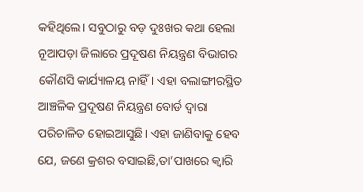କହିଥିଲେ। ସବୁଠାରୁ ବଡ଼ ଦୁଃଖର କଥା ହେଲା ନୂଆପଡ଼ା ଜିଲାରେ ପ୍ରଦୂଷଣ ନିୟନ୍ତ୍ରଣ ବିଭାଗର କୌଣସି କାର୍ଯ୍ୟାଳୟ ନାହିଁ। ଏହା ବଲାଙ୍ଗୀରସ୍ଥିତ ଆଞ୍ଚଳିକ ପ୍ରଦୂଷଣ ନିୟନ୍ତ୍ରଣ ବୋର୍ଡ ଦ୍ୱାରା ପରିଚାଳିତ ହୋଇଆସୁଛି। ଏହା ଜାଣିବାକୁ ହେବ ଯେ, ଜଣେ କ୍ରଶର ବସାଇଛି,ତା’ପାଖରେ କ୍ୱାରି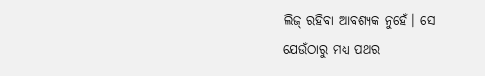ଲିଜ୍‌ ରହିବା ଆବଶ୍ୟକ ନୁହେଁ। ସେ ଯେଉଁଠାରୁ ମଧ୍ୟ ପଥର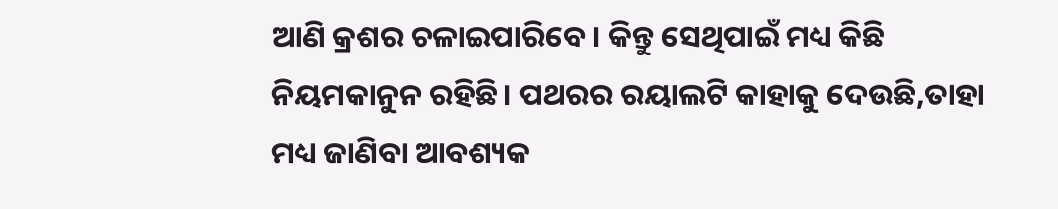ଆଣି କ୍ରଶର ଚଳାଇପାରିବେ। କିନ୍ତୁ ସେଥିପାଇଁ ମଧ୍ୟ କିଛି ନିୟମକାନୁନ ରହିଛି। ପଥରର ରୟାଲଟି କାହାକୁ ଦେଉଛି,ତାହା ମଧ୍ୟ ଜାଣିବା ଆବଶ୍ୟକ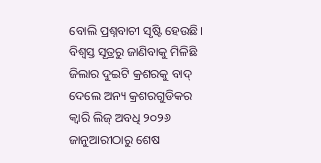ବୋଲି ପ୍ରଶ୍ନବାଚୀ ସୃଷ୍ଟି ହେଉଛି। ବିଶ୍ୱସ୍ତ ସୂତ୍ରରୁ ଜାଣିବାକୁ ମିଳିଛି ଜିଲାର ଦୁଇଟି କ୍ରଶରକୁ ବାଦ୍‌ ଦେଲେ ଅନ୍ୟ କ୍ରଶରଗୁଡିକର କ୍ୱାରି ଲିଜ୍‌ ଅବଧି ୨୦୨୬ ଜାନୁଆରୀଠାରୁ ଶେଷ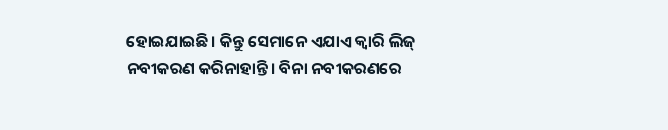ହୋଇଯାଇଛି। କିନ୍ତୁ ସେମାନେ ଏଯାଏ କ୍ୱାରି ଲିଜ୍‌ ନବୀକରଣ କରିନାହାନ୍ତି। ବିନା ନବୀକରଣରେ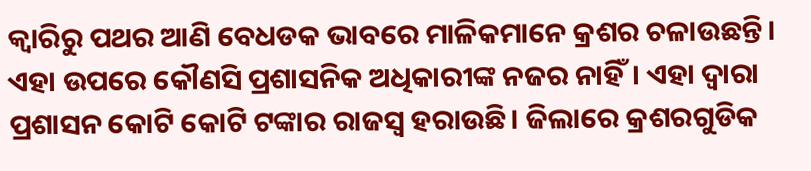କ୍ୱାରିରୁ ପଥର ଆଣି ବେଧଡକ ଭାବରେ ମାଳିକମାନେ କ୍ରଶର ଚଳାଉଛନ୍ତି। ଏହା ଉପରେ କୌଣସି ପ୍ରଶାସନିକ ଅଧିକାରୀଙ୍କ ନଜର ନାହିଁ। ଏହା ଦ୍ୱାରା ପ୍ରଶାସନ କୋଟି କୋଟି ଟଙ୍କାର ରାଜସ୍ବ ହରାଉଛି। ଜିଲାରେ କ୍ରଶରଗୁଡିକ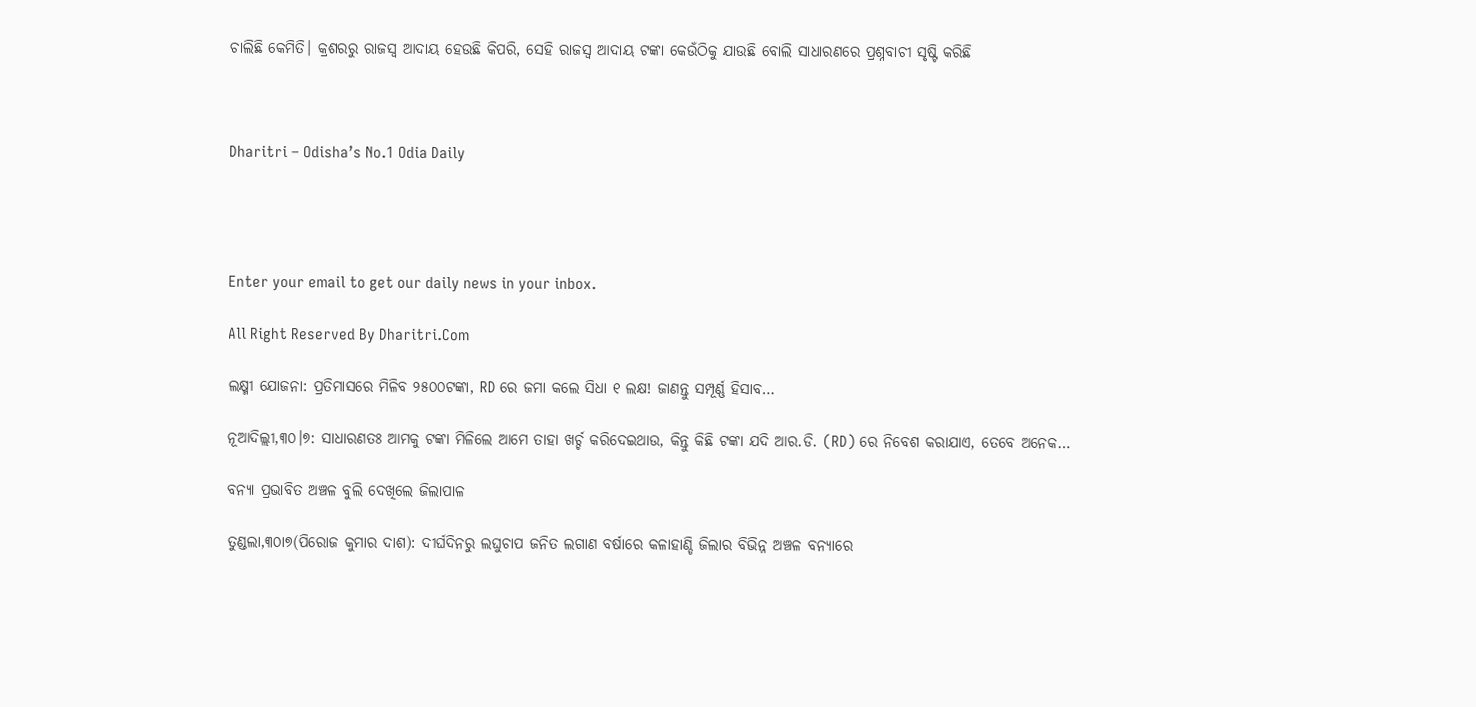ଚାଲିଛି କେମିତି। କ୍ରଶରରୁ ରାଜସ୍ବ ଆଦାୟ ହେଉଛି କିପରି, ସେହି ରାଜସ୍ବ ଆଦାୟ ଟଙ୍କା କେଉଁଠିକୁ ଯାଉଛି ବୋଲି ସାଧାରଣରେ ପ୍ରଶ୍ନବାଚୀ ସୃଷ୍ଟି କରିଛି



Dharitri – Odisha’s No.1 Odia Daily




Enter your email to get our daily news in your inbox.

All Right Reserved By Dharitri.Com

ଲକ୍ଷ୍ମୀ ଯୋଜନା: ପ୍ରତିମାସରେ ମିଳିବ ୨୫୦୦ଟଙ୍କା, RD ରେ ଜମା କଲେ ସିଧା ୧ ଲକ୍ଷ! ଜାଣନ୍ତୁ ସମ୍ପୂର୍ଣ୍ଣ ହିସାବ…

ନୂଆଦିଲ୍ଲୀ,୩୦।୭: ସାଧାରଣତଃ ଆମକୁ ଟଙ୍କା ମିଳିଲେ ଆମେ ତାହା ଖର୍ଚ୍ଚ କରିଦେଇଥାଉ, କିନ୍ତୁ କିଛି ଟଙ୍କା ଯଦି ଆର.ଡି. (RD) ରେ ନିବେଶ କରାଯାଏ, ତେବେ ଅନେକ…

ବନ୍ୟା ପ୍ରଭାବିତ ଅଞ୍ଚଳ ବୁଲି ଦେଖିଲେ ଜିଲାପାଳ

ତୁଣ୍ଡଲା,୩୦ା୭(ପିରୋଜ କୁମାର ଦାଶ): ଦୀର୍ଘଦିନରୁ ଲଘୁଚାପ ଜନିତ ଲଗାଣ ବର୍ଷାରେ କଳାହାଣ୍ଡି ଜିଲାର ବିଭିନ୍ନ ଅଞ୍ଚଳ ବନ୍ୟାରେ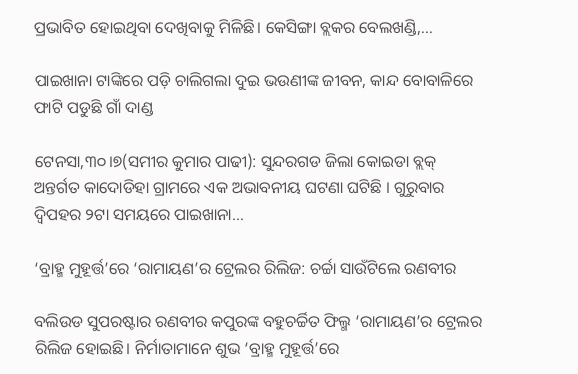ପ୍ରଭାବିତ ହୋଇଥିବା ଦେଖିବାକୁ ମିଳିଛି। କେସିଙ୍ଗା ବ୍ଲକର ବେଲଖଣ୍ଡି,…

ପାଇଖାନା ଟାଙ୍କିରେ ପଡ଼ି ଚାଲିଗଲା ଦୁଇ ଭଉଣୀଙ୍କ ଜୀବନ, କାନ୍ଦ ବୋବାଳିରେ ଫାଟି ପଡୁଛି ଗାଁ ଦାଣ୍ଡ

ଟେନସା,୩୦।୭(ସମୀର କୁମାର ପାଢୀ): ସୁନ୍ଦରଗଡ ଜିଲା କୋଇଡା ବ୍ଲକ୍ ଅନ୍ତର୍ଗତ କାଦୋଡିହା ଗ୍ରାମରେ ଏକ ଅଭାବନୀୟ ଘଟଣା ଘଟିଛି । ଗୁରୁବାର ଦ୍ବିପହର ୨ଟା ସମୟରେ ପାଇଖାନା…

‘ବ୍ରାହ୍ମ ମୁହୂର୍ତ୍ତ’ରେ ‘ରାମାୟଣ’ର ଟ୍ରେଲର ରିଲିଜ: ଚର୍ଚ୍ଚା ସାଉଁଟିଲେ ରଣବୀର

ବଲିଉଡ ସୁପରଷ୍ଟାର ରଣବୀର କପୁରଙ୍କ ବହୁଚର୍ଚ୍ଚିତ ଫିଲ୍ମ ‘ରାମାୟଣ’ର ଟ୍ରେଲର ରିଲିଜ ହୋଇଛି। ନିର୍ମାତାମାନେ ଶୁଭ ‘ବ୍ରାହ୍ମ ମୁହୂର୍ତ୍ତ’ରେ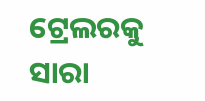ଟ୍ରେଲରକୁ ସାରା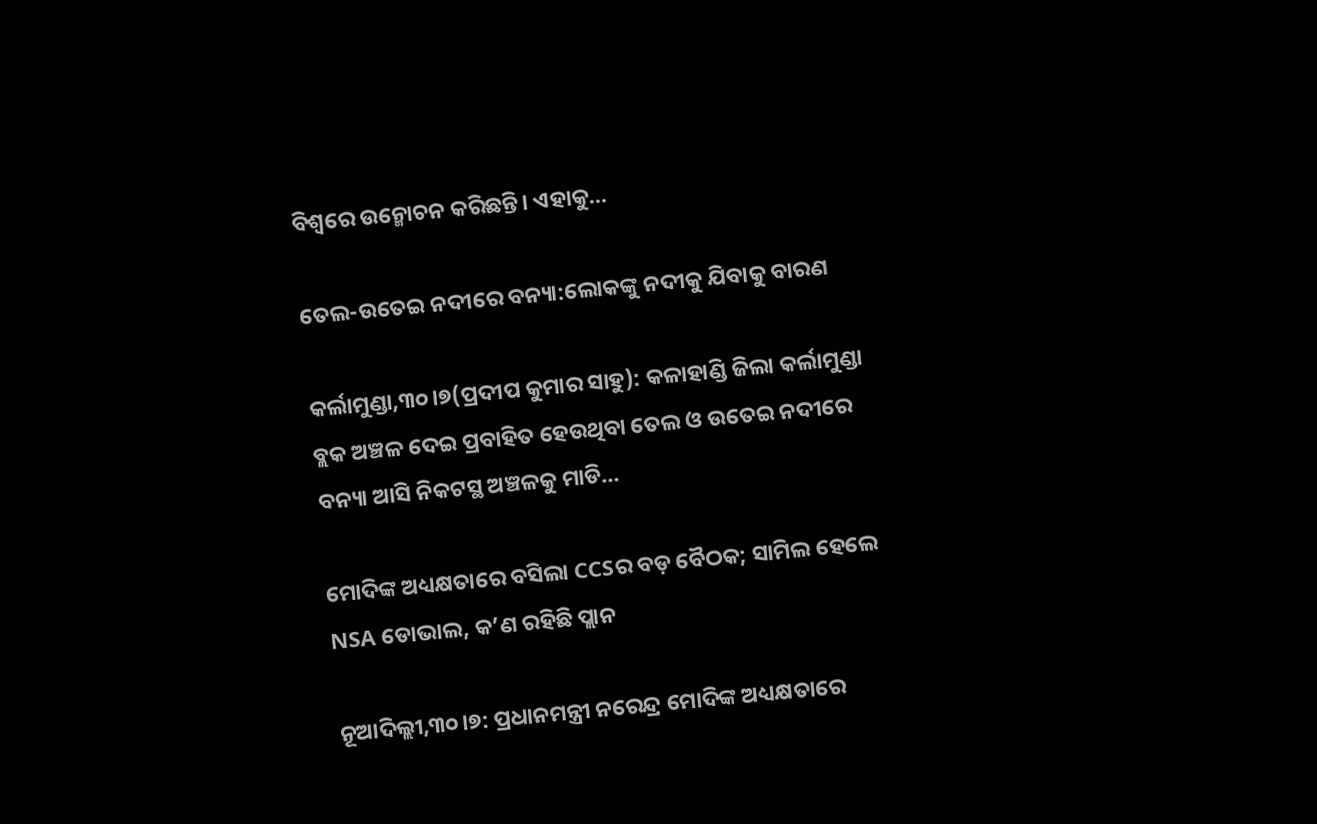ବିଶ୍ୱରେ ଉନ୍ମୋଚନ କରିଛନ୍ତି। ଏହାକୁ…

ତେଲ-ଉତେଇ ନଦୀରେ ବନ୍ୟା:ଲୋକଙ୍କୁ ନଦୀକୁ ଯିବାକୁ ବାରଣ

କର୍ଲାମୁଣ୍ଡା,୩୦।୭(ପ୍ରଦୀପ କୁମାର ସାହୁ): କଳାହାଣ୍ଡି ଜିଲା କର୍ଲାମୁଣ୍ଡା ବ୍ଲକ ଅଞ୍ଚଳ ଦେଇ ପ୍ରବାହିତ ହେଉଥିବା ତେଲ ଓ ଉତେଇ ନଦୀରେ ବନ୍ୟା ଆସି ନିକଟସ୍ଥ ଅଞ୍ଚଳକୁ ମାଡି…

ମୋଦିଙ୍କ ଅଧ୍ୟକ୍ଷତାରେ ବସିଲା CCSର ବଡ଼ ବୈଠକ; ସାମିଲ ହେଲେ NSA ଡୋଭାଲ, କ’ଣ ରହିଛି ପ୍ଲାନ

ନୂଆଦିଲ୍ଲୀ,୩୦।୭: ପ୍ରଧାନମନ୍ତ୍ରୀ ନରେନ୍ଦ୍ର ମୋଦିଙ୍କ ଅଧ୍ୟକ୍ଷତାରେ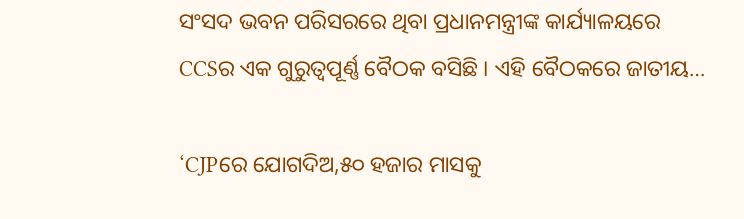ସଂସଦ ଭବନ ପରିସରରେ ଥିବା ପ୍ରଧାନମନ୍ତ୍ରୀଙ୍କ କାର୍ଯ୍ୟାଳୟରେ CCSର ଏକ ଗୁରୁତ୍ବପୂର୍ଣ୍ଣ ବୈଠକ ବସିଛି । ଏହି ବୈଠକରେ ଜାତୀୟ…

‘CJPରେ ଯୋଗଦିଅ,୫୦ ହଜାର ମାସକୁ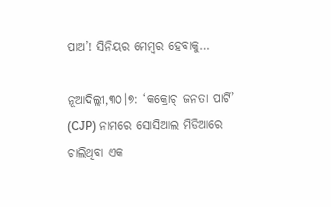ପାଅ’! ସିନିୟର ମେମ୍ବର ହେବାକୁ…

ନୂଆଦିଲ୍ଲୀ,୩୦।୭: ‘କକ୍ରୋଚ୍ ଜନତା ପାର୍ଟି’ (CJP) ନାମରେ ସୋସିଆଲ ମିଡିଆରେ ଚାଲିଥିବା ଏକ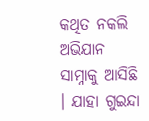କଥିତ ନକଲି ଅଭିଯାନ ସାମ୍ନାକୁ ଆସିଛି । ଯାହା ଗୁଇନ୍ଦା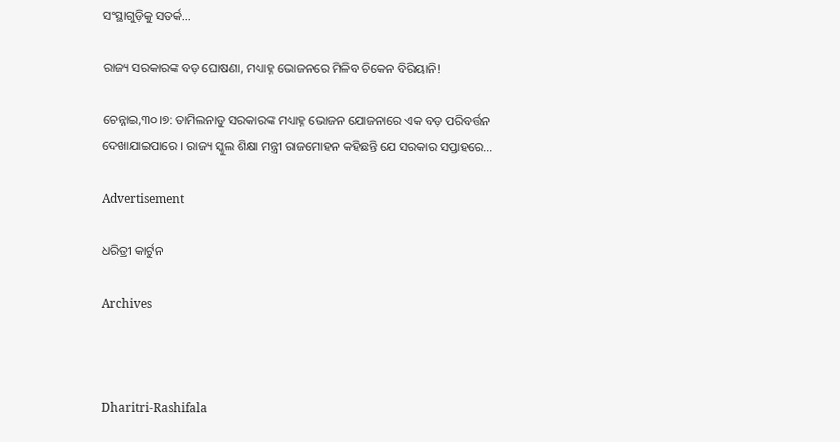ସଂସ୍ଥାଗୁଡ଼ିକୁ ସତର୍କ…

ରାଜ୍ୟ ସରକାରଙ୍କ ବଡ଼ ଘୋଷଣା, ମଧ୍ୟାହ୍ନ ଭୋଜନରେ ମିଳିବ ଚିକେନ ବିରିୟାନି!

ଚେନ୍ନାଇ,୩୦।୭: ତାମିଲନାଡୁ ସରକାରଙ୍କ ମଧ୍ୟାହ୍ନ ଭୋଜନ ଯୋଜନାରେ ଏକ ବଡ଼ ପରିବର୍ତ୍ତନ ଦେଖାଯାଇପାରେ । ରାଜ୍ୟ ସ୍କୁଲ ଶିକ୍ଷା ମନ୍ତ୍ରୀ ରାଜମୋହନ କହିଛନ୍ତି ଯେ ସରକାର ସପ୍ତାହରେ…

Advertisement

ଧରିତ୍ରୀ କାର୍ଟୁନ

Archives



Dharitri-Rashifala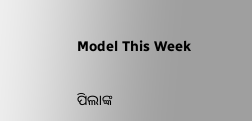Model This Week

ପିଲାଙ୍କ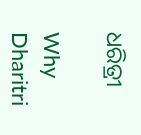ଧରିତ୍ରୀ

Why Dharitri